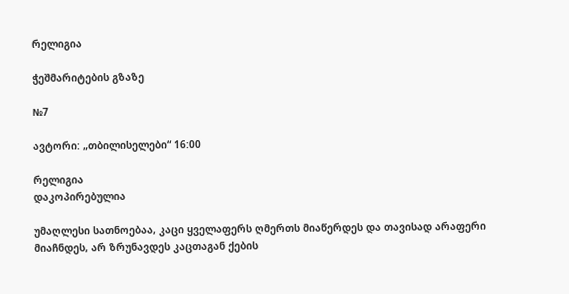რელიგია

ჭეშმარიტების გზაზე

№7

ავტორი: „თბილისელები“ 16:00

რელიგია
დაკოპირებულია

უმაღლესი სათნოებაა, კაცი ყველაფერს ღმერთს მიაწერდეს და თავისად არაფერი მიაჩნდეს, არ ზრუნავდეს კაცთაგან ქების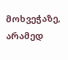მოხვეჭაზე, არამედ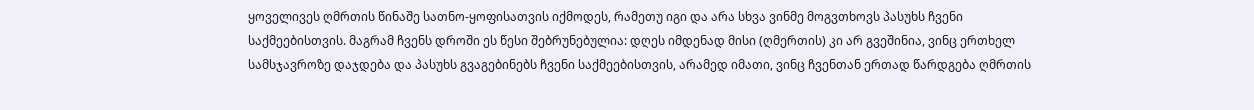ყოველივეს ღმრთის წინაშე სათნო-ყოფისათვის იქმოდეს, რამეთუ იგი და არა სხვა ვინმე მოგვთხოვს პასუხს ჩვენი საქმეებისთვის. მაგრამ ჩვენს დროში ეს წესი შებრუნებულია: დღეს იმდენად მისი (ღმერთის) კი არ გვეშინია, ვინც ერთხელ სამსჯავროზე დაჯდება და პასუხს გვაგებინებს ჩვენი საქმეებისთვის, არამედ იმათი, ვინც ჩვენთან ერთად წარდგება ღმრთის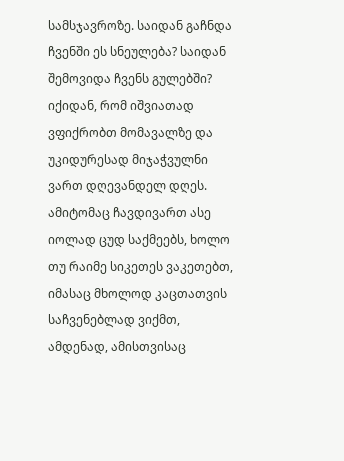სამსჯავროზე. საიდან გაჩნდა ჩვენში ეს სნეულება? საიდან შემოვიდა ჩვენს გულებში? იქიდან, რომ იშვიათად ვფიქრობთ მომავალზე და უკიდურესად მიჯაჭვულნი ვართ დღევანდელ დღეს. ამიტომაც ჩავდივართ ასე იოლად ცუდ საქმეებს, ხოლო თუ რაიმე სიკეთეს ვაკეთებთ, იმასაც მხოლოდ კაცთათვის საჩვენებლად ვიქმთ, ამდენად, ამისთვისაც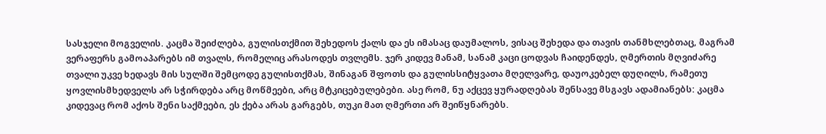სასჯელი მოგველის. კაცმა შეიძლება, გულისთქმით შეხედოს ქალს და ეს იმასაც დაუმალოს, ვისაც შეხედა და თავის თანმხლებთაც, მაგრამ ვერაფერს გამოაპარებს იმ თვალს, რომელიც არასოდეს თვლემს. ჯერ კიდევ მანამ, სანამ კაცი ცოდვას ჩაიდენდეს, ღმერთის მღვიძარე თვალი უკვე ხედავს მის სულში შემცოდე გულისთქმას, შინაგან შფოთს და გულისსიტყვათა მღელვარე, დაუოკებელ დუღილს, რამეთუ ყოვლისმხედველს არ სჭირდება არც მოწმეები, არც მტკიცებულებები. ასე რომ, ნუ აქცევ ყურადღებას შენსავე მსგავს ადამიანებს: კაცმა კიდევაც რომ აქოს შენი საქმეები, ეს ქება არას გარგებს, თუკი მათ ღმერთი არ შეიწყნარებს.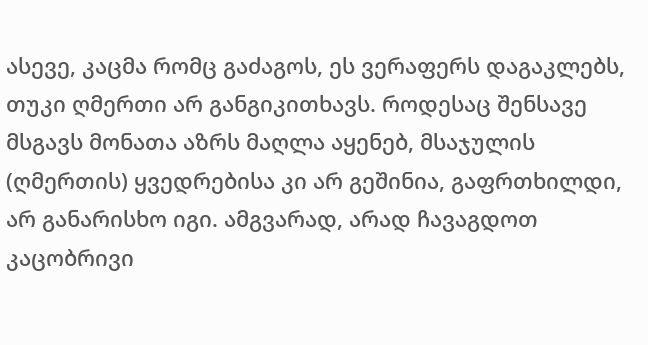ასევე, კაცმა რომც გაძაგოს, ეს ვერაფერს დაგაკლებს, თუკი ღმერთი არ განგიკითხავს. როდესაც შენსავე მსგავს მონათა აზრს მაღლა აყენებ, მსაჯულის (ღმერთის) ყვედრებისა კი არ გეშინია, გაფრთხილდი, არ განარისხო იგი. ამგვარად, არად ჩავაგდოთ კაცობრივი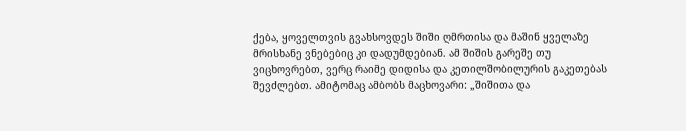ქება, ყოველთვის გვახსოვდეს შიში ღმრთისა და მაშინ ყველაზე მრისხანე ვნებებიც კი დადუმდებიან. ამ შიშის გარეშე თუ ვიცხოვრებთ, ვერც რაიმე დიდისა და კეთილშობილურის გაკეთებას შევძლებთ. ამიტომაც ამბობს მაცხოვარი: „შიშითა და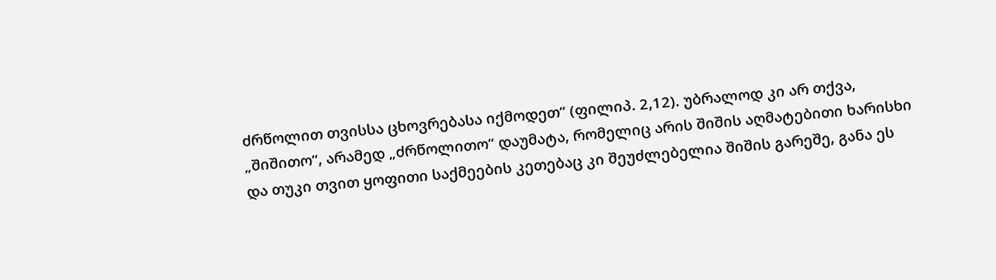ძრწოლით თვისსა ცხოვრებასა იქმოდეთ“ (ფილიპ. 2,12). უბრალოდ კი არ თქვა, „შიშითო“, არამედ „ძრწოლითო“ დაუმატა, რომელიც არის შიშის აღმატებითი ხარისხი და თუკი თვით ყოფითი საქმეების კეთებაც კი შეუძლებელია შიშის გარეშე, განა ეს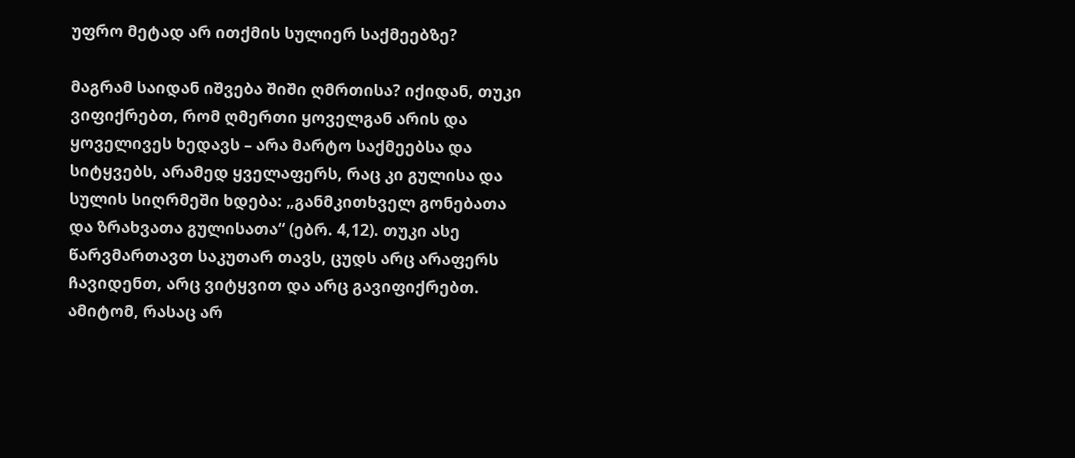უფრო მეტად არ ითქმის სულიერ საქმეებზე?

მაგრამ საიდან იშვება შიში ღმრთისა? იქიდან, თუკი ვიფიქრებთ, რომ ღმერთი ყოველგან არის და ყოველივეს ხედავს – არა მარტო საქმეებსა და სიტყვებს, არამედ ყველაფერს, რაც კი გულისა და სულის სიღრმეში ხდება: „განმკითხველ გონებათა და ზრახვათა გულისათა“ (ებრ. 4,12). თუკი ასე წარვმართავთ საკუთარ თავს, ცუდს არც არაფერს ჩავიდენთ, არც ვიტყვით და არც გავიფიქრებთ. ამიტომ, რასაც არ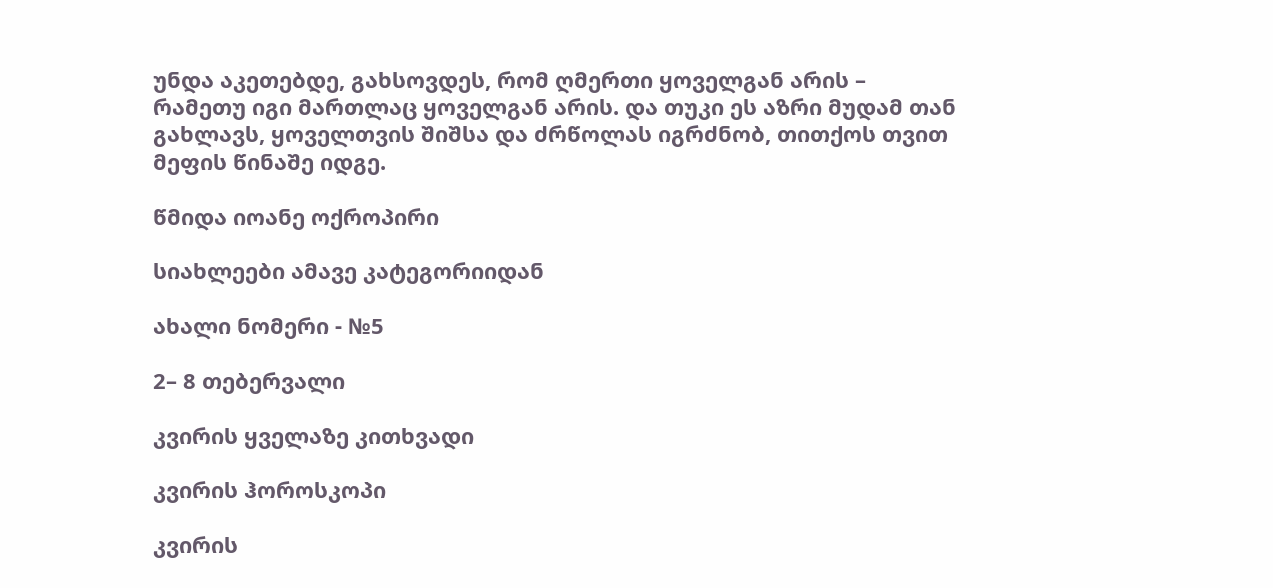უნდა აკეთებდე, გახსოვდეს, რომ ღმერთი ყოველგან არის – რამეთუ იგი მართლაც ყოველგან არის. და თუკი ეს აზრი მუდამ თან გახლავს, ყოველთვის შიშსა და ძრწოლას იგრძნობ, თითქოს თვით მეფის წინაშე იდგე.

წმიდა იოანე ოქროპირი

სიახლეები ამავე კატეგორიიდან

ახალი ნომერი - №5

2– 8 თებერვალი

კვირის ყველაზე კითხვადი

კვირის ჰოროსკოპი

კვირის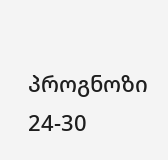პროგნოზი  24-30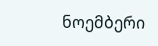ნოემბერი